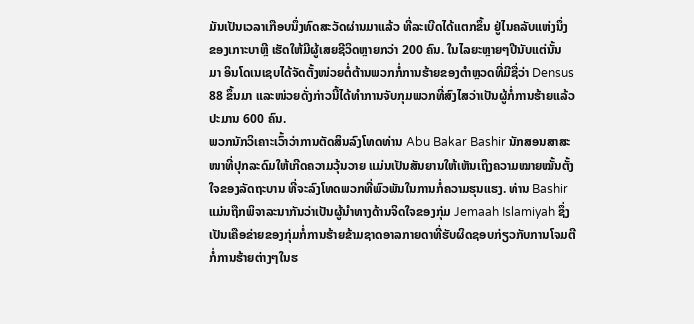ມັນເປັນເວລາເກືອບນຶ່ງທົດສະວັດຜ່ານມາແລ້ວ ທີ່ລະເບີດໄດ້ແຕກຂຶ້ນ ຢູ່ໄນຄລັບແຫ່ງນຶ່ງ
ຂອງເກາະບາຫຼີ ເຮັດໃຫ້ມີຜູ້ເສຍຊີວິດຫຼາຍກວ່າ 200 ຄົນ. ໃນໄລຍະຫຼາຍໆປີນັບແຕ່ນັ້ນ
ມາ ອິນໂດເນເຊບໄດ້ຈັດຕັ້ງໜ່ວຍຕໍ່ຕ້ານພວກກໍ່ການຮ້າຍຂອງຕຳຫຼວດທີ່ມີຊື່ວ່າ Densus
88 ຂຶ້ນມາ ແລະໜ່ວຍດັ່ງກ່າວນີ້ໄດ້ທຳການຈັບກຸມພວກທີ່ສົງໄສວ່າເປັນຜູ້ກໍ່ການຮ້າຍແລ້ວ
ປະມານ 600 ຄົນ.
ພວກນັກວິເຄາະເວົ້າວ່າການຕັດສິນລົງໂທດທ່ານ Abu Bakar Bashir ນັກສອນສາສະ
ໜາທີ່ປຸກລະດົມໃຫ້ເກີດຄວາມວຸ້ນວາຍ ແມ່ນເປັນສັນຍານໃຫ້ເຫັນເຖິງຄວາມໝາຍໝັ້ນຕັ້ງ
ໃຈຂອງລັດຖະບານ ທີ່ຈະລົງໂທດພວກທີ່ພົວພັນໃນການກໍ່ຄວາມຮຸນແຮງ. ທ່ານ Bashir
ແມ່ນຖືກພິຈາລະນາກັນວ່າເປັນຜູ້ນຳທາງດ້ານຈິດໃຈຂອງກຸ່ມ Jemaah Islamiyah ຊຶ່ງ
ເປັນເຄືອຂ່າຍຂອງກຸ່ມກໍ່ການຮ້າຍຂ້າມຊາດອາລກາຍດາທີ່ຮັບຜິດຊອບກ່ຽວກັບການໂຈມຕີ
ກໍ່ການຮ້າຍຕ່າງໆໃນຮ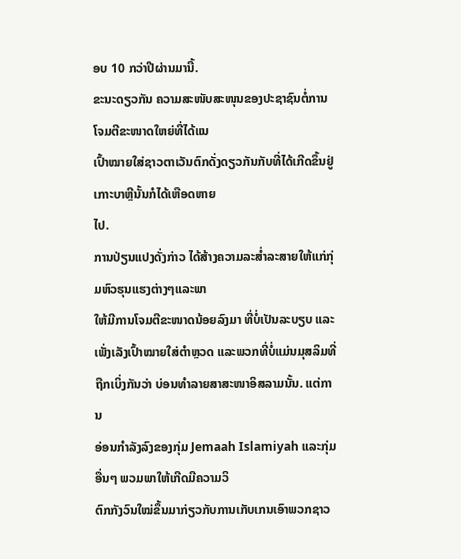ອບ 10 ກວ່າປີຜ່ານມານີ້.
ຂະນະດຽວກັນ ຄວາມສະໜັບສະໜຸນຂອງປະຊາຊົນຕໍ່ການໂຈມຕີຂະໜາດໃຫຍ່ທີ່ໄດ້ແນ
ເປົ້າໝາຍໃສ່ຊາວຕາເວັນຕົກດັ່ງດຽວກັນກັບທີ່ໄດ້ເກີດຂຶ້ນຢູ່ເກາະບາຫຼີນັ້ນກໍໄດ້ເຫືອດຫາຍ
ໄປ.
ການປ່ຽນແປງດັ່ງກ່າວ ໄດ້ສ້າງຄວາມລະສໍ່າລະສາຍໃຫ້ແກ່ກຸ່ມຫົວຮຸນແຮງຕ່າງໆແລະພາ
ໃຫ້ມີການໂຈມຕີຂະໜາດນ້ອຍລົງມາ ທີ່ບໍ່ເປັນລະບຽບ ແລະເພັ່ງເລັງເປົ້າໝາຍໃສ່ຕຳຫຼວດ ແລະພວກທີ່ບໍ່ແມ່ນມຸສລິມທີ່ຖືກເບິ່ງກັນວ່າ ບ່ອນທຳລາຍສາສະໜາອິສລາມນັ້ນ. ແຕ່ການ
ອ່ອນກຳລັງລົງຂອງກຸ່ມ Jemaah Islamiyah ແລະກຸ່ມອື່ນໆ ພວມພາໃຫ້ເກີດມີຄວາມວິ
ຕົກກັງວົນໃໝ່ຂຶ້ນມາກ່ຽວກັບການເກັບເກນເອົາພວກຊາວ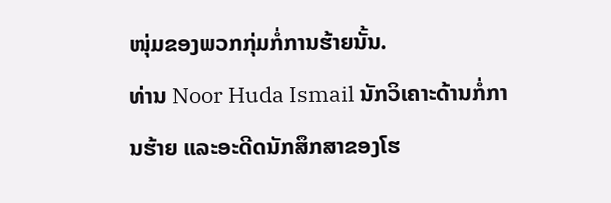ໜຸ່ມຂອງພວກກຸ່ມກໍ່ການຮ້າຍນັ້ນ.
ທ່ານ Noor Huda Ismail ນັກວິເຄາະດ້ານກໍ່ການຮ້າຍ ແລະອະດີດນັກສຶກສາຂອງໂຮ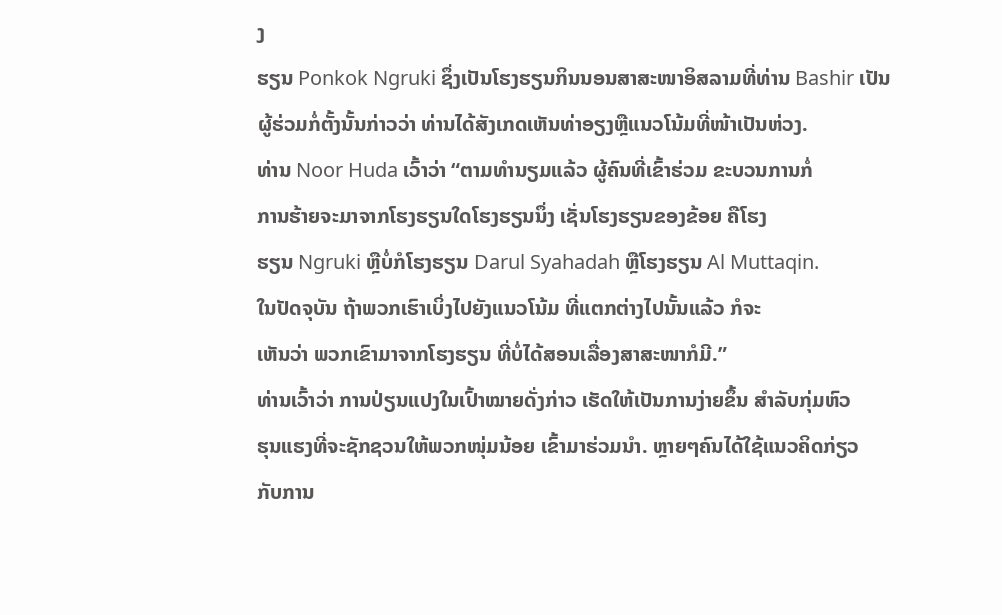ງ
ຮຽນ Ponkok Ngruki ຊຶ່ງເປັນໂຮງຮຽນກິນນອນສາສະໜາອິສລາມທີ່ທ່ານ Bashir ເປັນ
ຜູ້ຮ່ວມກໍ່ຕັ້ງນັ້ນກ່າວວ່າ ທ່ານໄດ້ສັງເກດເຫັນທ່າອຽງຫຼືແນວໂນ້ມທີ່ໜ້າເປັນຫ່ວງ.
ທ່ານ Noor Huda ເວົ້າວ່າ “ຕາມທຳນຽມແລ້ວ ຜູ້ຄົນທີ່ເຂົ້າຮ່ວມ ຂະບວນການກໍ່
ການຮ້າຍຈະມາຈາກໂຮງຮຽນໃດໂຮງຮຽນນຶ່ງ ເຊັ່ນໂຮງຮຽນຂອງຂ້ອຍ ຄືໂຮງ
ຮຽນ Ngruki ຫຼືບໍ່ກໍໂຮງຮຽນ Darul Syahadah ຫຼືໂຮງຮຽນ Al Muttaqin.
ໃນປັດຈຸບັນ ຖ້າພວກເຮົາເບິ່ງໄປຍັງແນວໂນ້ມ ທີ່ແຕກຕ່າງໄປນັ້ນແລ້ວ ກໍຈະ
ເຫັນວ່າ ພວກເຂົາມາຈາກໂຮງຮຽນ ທີ່ບໍ່ໄດ້ສອນເລື່ອງສາສະໜາກໍມີ.”
ທ່ານເວົ້າວ່າ ການປ່ຽນແປງໃນເປົ້າໝາຍດັ່ງກ່າວ ເຮັດໃຫ້ເປັນການງ່າຍຂຶ້ນ ສຳລັບກຸ່ມຫົວ
ຮຸນແຮງທີ່ຈະຊັກຊວນໃຫ້ພວກໜຸ່ມນ້ອຍ ເຂົ້າມາຮ່ວມນໍາ. ຫຼາຍໆຄົນໄດ້ໃຊ້ແນວຄິດກ່ຽວ
ກັບການ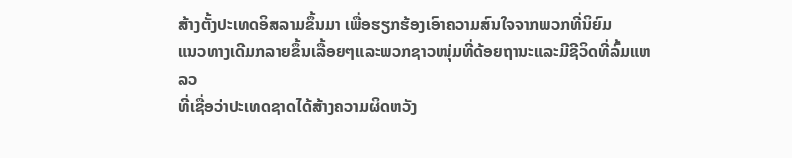ສ້າງຕັ້ງປະເທດອິສລາມຂຶ້ນມາ ເພື່ອຮຽກຮ້ອງເອົາຄວາມສົນໃຈຈາກພວກທີ່ນິຍົມ
ແນວທາງເດີມກລາຍຂຶ້ນເລື້ອຍໆແລະພວກຊາວໜຸ່ມທີ່ດ້ອຍຖານະແລະມີຊີວິດທີ່ລົ້ມແຫລວ
ທີ່ເຊື່ອວ່າປະເທດຊາດໄດ້ສ້າງຄວາມຜິດຫວັງ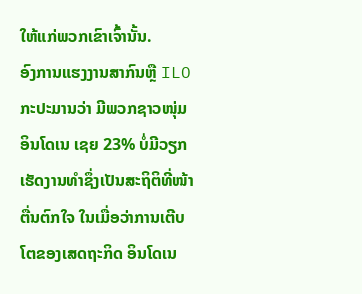ໃຫ້ແກ່ພວກເຂົາເຈົ້ານັ້ນ.
ອົງການແຮງງານສາກົນຫຼື ILO
ກະປະມານວ່າ ມີພວກຊາວໜຸ່ມ
ອິນໂດເນ ເຊຍ 23% ບໍ່ມີວຽກ
ເຮັດງານທຳຊຶ່ງເປັນສະຖິຕິທີ່ໜ້າ
ຕື່ນຕົກໃຈ ໃນເມື່ອວ່າການເຕີບ
ໂຕຂອງເສດຖະກິດ ອິນໂດເນ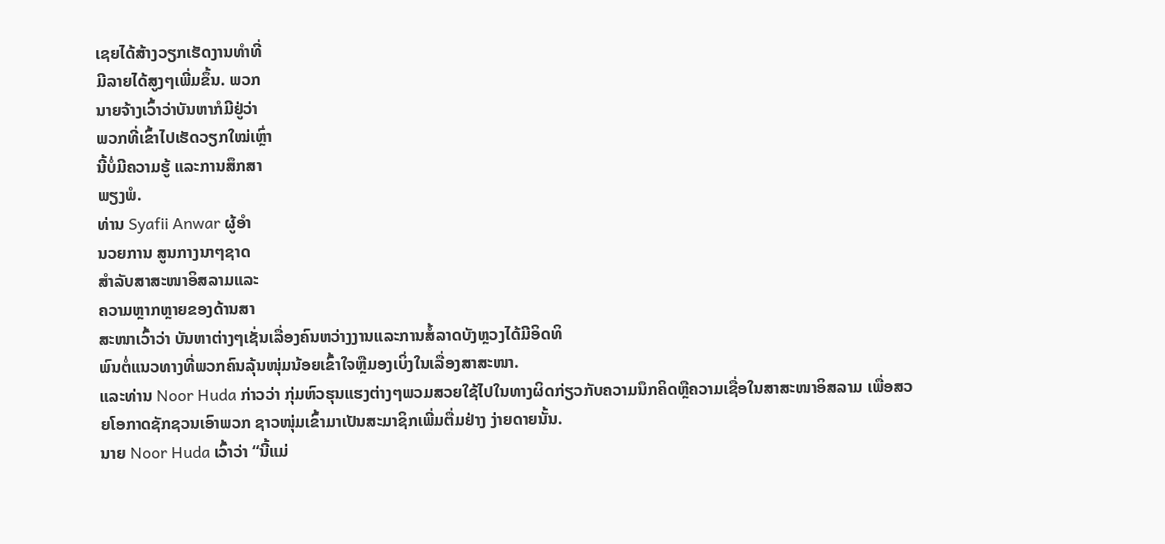ເຊຍໄດ້ສ້າງວຽກເຮັດງານທຳທີ່
ມີລາຍໄດ້ສູງໆເພີ່ມຂຶ້ນ. ພວກ
ນາຍຈ້າງເວົ້າວ່າບັນຫາກໍມີຢູ່ວ່າ
ພວກທີ່ເຂົ້າໄປເຮັດວຽກໃໝ່ເຫຼົ່າ
ນີ້ບໍ່ມີຄວາມຮູ້ ແລະການສຶກສາ
ພຽງພໍ.
ທ່ານ Syafii Anwar ຜູ້ອຳ
ນວຍການ ສູນກາງນາໆຊາດ
ສໍາລັບສາສະໜາອິສລາມແລະ
ຄວາມຫຼາກຫຼາຍຂອງດ້ານສາ
ສະໜາເວົ້າວ່າ ບັນຫາຕ່າງໆເຊັ່ນເລື່ອງຄົນຫວ່າງງານແລະການສໍ້ລາດບັງຫຼວງໄດ້ມີອິດທິ
ພົນຕໍ່ແນວທາງທີ່ພວກຄົນລຸ້ນໜຸ່ມນ້ອຍເຂົ້າໃຈຫຼືມອງເບິ່ງໃນເລື່ອງສາສະໜາ.
ແລະທ່ານ Noor Huda ກ່າວວ່າ ກຸ່ມຫົວຮຸນແຮງຕ່າງໆພວມສວຍໃຊ້ໄປໃນທາງຜິດກ່ຽວກັບຄວາມນຶກຄິດຫຼືຄວາມເຊື່ອໃນສາສະໜາອິສລາມ ເພື່ອສວຍໂອກາດຊັກຊວນເອົາພວກ ຊາວໜຸ່ມເຂົ້າມາເປັນສະມາຊິກເພີ່ມຕື່ມຢ່າງ ງ່າຍດາຍນັ້ນ.
ນາຍ Noor Huda ເວົ້າວ່າ “ນີ້ແມ່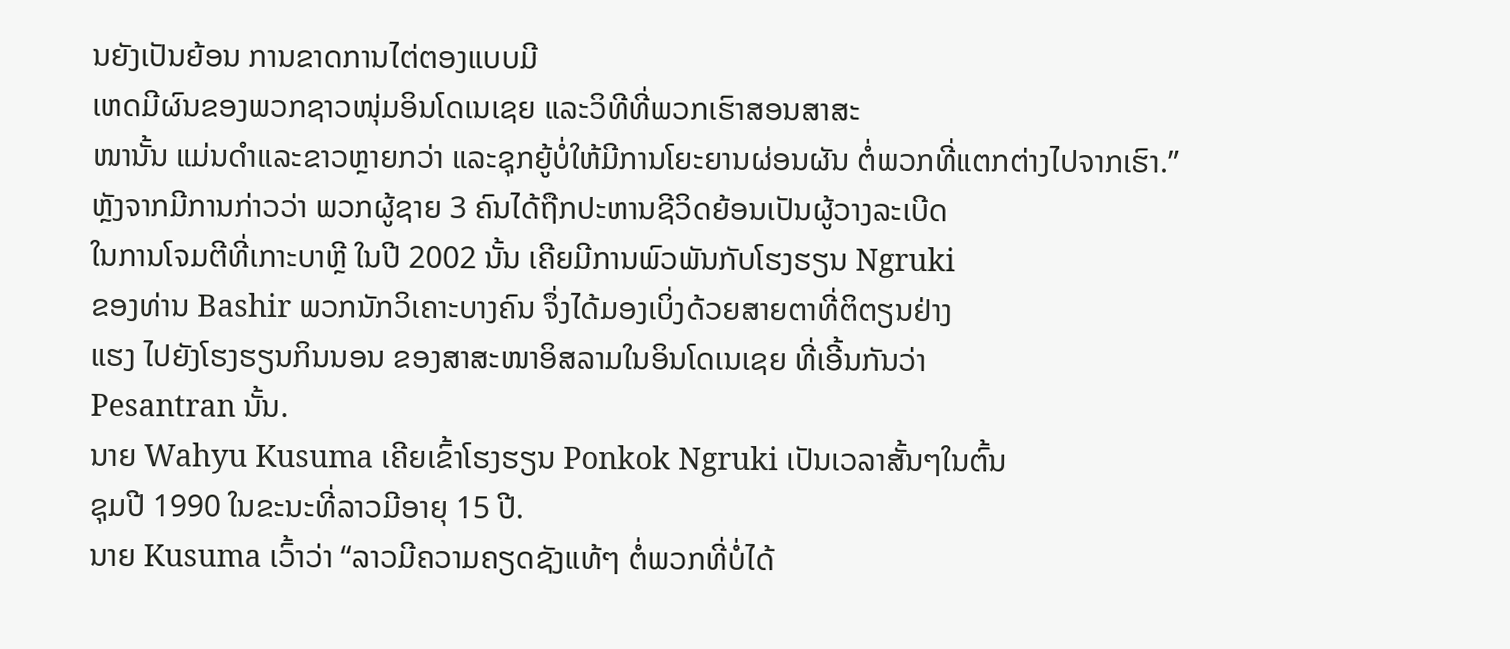ນຍັງເປັນຍ້ອນ ການຂາດການໄຕ່ຕອງແບບມີ
ເຫດມີຜົນຂອງພວກຊາວໜຸ່ມອິນໂດເນເຊຍ ແລະວິທີທີ່ພວກເຮົາສອນສາສະ
ໜານັ້ນ ແມ່ນດຳແລະຂາວຫຼາຍກວ່າ ແລະຊຸກຍູ້ບໍ່ໃຫ້ມີການໂຍະຍານຜ່ອນຜັນ ຕໍ່ພວກທີ່ແຕກຕ່າງໄປຈາກເຮົາ.”
ຫຼັງຈາກມີການກ່າວວ່າ ພວກຜູ້ຊາຍ 3 ຄົນໄດ້ຖືກປະຫານຊີວິດຍ້ອນເປັນຜູ້ວາງລະເບີດ
ໃນການໂຈມຕີທີ່ເກາະບາຫຼີ ໃນປີ 2002 ນັ້ນ ເຄີຍມີການພົວພັນກັບໂຮງຮຽນ Ngruki
ຂອງທ່ານ Bashir ພວກນັກວິເຄາະບາງຄົນ ຈຶ່ງໄດ້ມອງເບິ່ງດ້ວຍສາຍຕາທີ່ຕິຕຽນຢ່າງ
ແຮງ ໄປຍັງໂຮງຮຽນກິນນອນ ຂອງສາສະໜາອິສລາມໃນອິນໂດເນເຊຍ ທີ່ເອີ້ນກັນວ່າ
Pesantran ນັ້ນ.
ນາຍ Wahyu Kusuma ເຄີຍເຂົ້າໂຮງຮຽນ Ponkok Ngruki ເປັນເວລາສັ້ນໆໃນຕົ້ນ
ຊຸມປີ 1990 ໃນຂະນະທີ່ລາວມີອາຍຸ 15 ປີ.
ນາຍ Kusuma ເວົ້າວ່າ “ລາວມີຄວາມຄຽດຊັງແທ້ໆ ຕໍ່ພວກທີ່ບໍ່ໄດ້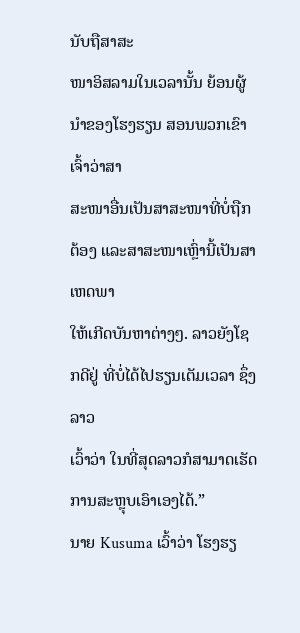ນັບຖືສາສະ
ໜາອິສລາມໃນເວລານັ້ນ ຍ້ອນຜູ້ນຳຂອງໂຮງຮຽນ ສອນພວກເຂົາເຈົ້າວ່າສາ
ສະໜາອື່ນເປັນສາສະໜາທີ່ບໍ່ຖືກຕ້ອງ ແລະສາສະໜາເຫຼົ່ານີ້ເປັນສາເຫດພາ
ໃຫ້ເກີດບັນຫາຕ່າງໆ. ລາວຍັງໂຊກດີຢູ່ ທີ່ບໍ່ໄດ້ໄປຮຽນເຕັມເວລາ ຊຶ່ງລາວ
ເວົ້າວ່າ ໃນທີ່ສຸດລາວກໍສາມາດເຮັດການສະຫຼຸບເອົາເອງໄດ້.”
ນາຍ Kusuma ເວົ້າວ່າ ໂຮງຮຽ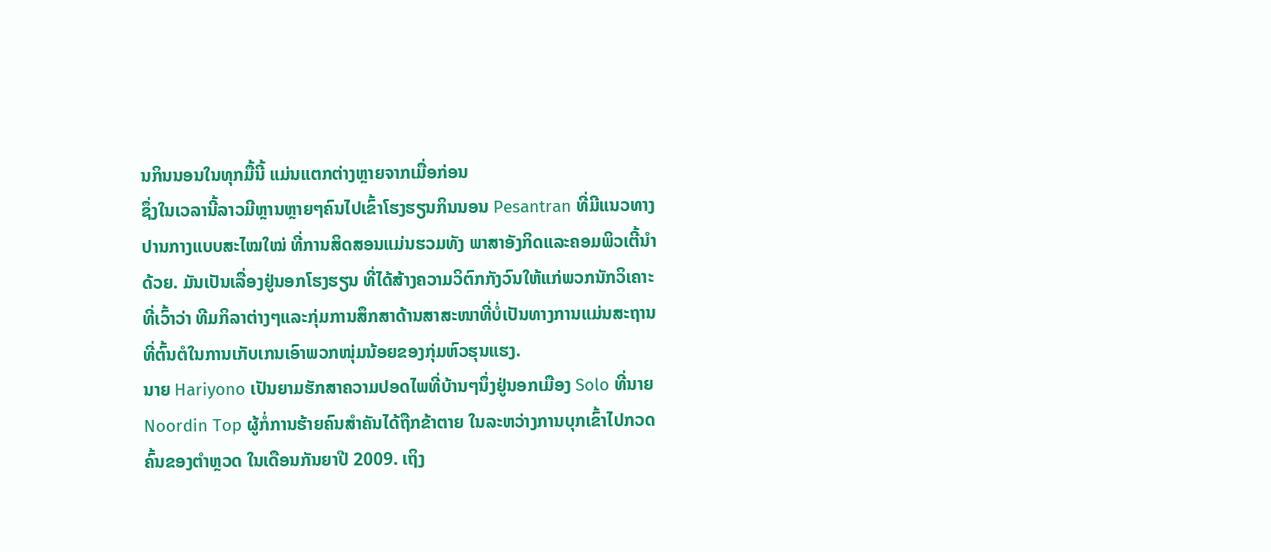ນກິນນອນໃນທຸກມື້ນີ້ ແມ່ນແຕກຕ່າງຫຼາຍຈາກເມື່ອກ່ອນ
ຊຶ່ງໃນເວລານີ້ລາວມີຫຼານຫຼາຍໆຄົນໄປເຂົ້າໂຮງຮຽນກິນນອນ Pesantran ທີ່ມີແນວທາງ
ປານກາງແບບສະໄໝໃໝ່ ທີ່ການສິດສອນແມ່ນຮວມທັງ ພາສາອັງກິດແລະຄອມພິວເຕີ້ນຳ
ດ້ວຍ. ມັນເປັນເລື່ອງຢູ່ນອກໂຮງຮຽນ ທີ່ໄດ້ສ້າງຄວາມວິຕົກກັງວົນໃຫ້ແກ່ພວກນັກວິເຄາະ
ທີ່ເວົ້າວ່າ ທີມກິລາຕ່າງໆແລະກຸ່ມການສຶກສາດ້ານສາສະໜາທີ່ບໍ່ເປັນທາງການແມ່ນສະຖານ
ທີ່ຕົ້ນຕໍໃນການເກັບເກນເອົາພວກໜຸ່ມນ້ອຍຂອງກຸ່ມຫົວຮຸນແຮງ.
ນາຍ Hariyono ເປັນຍາມຮັກສາຄວາມປອດໄພທີ່ບ້ານໆນຶ່ງຢູ່ນອກເມືອງ Solo ທີ່ນາຍ
Noordin Top ຜູ້ກໍ່ການຮ້າຍຄົນສຳຄັນໄດ້ຖືກຂ້າຕາຍ ໃນລະຫວ່າງການບຸກເຂົ້າໄປກວດ
ຄົ້ນຂອງຕຳຫຼວດ ໃນເດືອນກັນຍາປີ 2009. ເຖິງ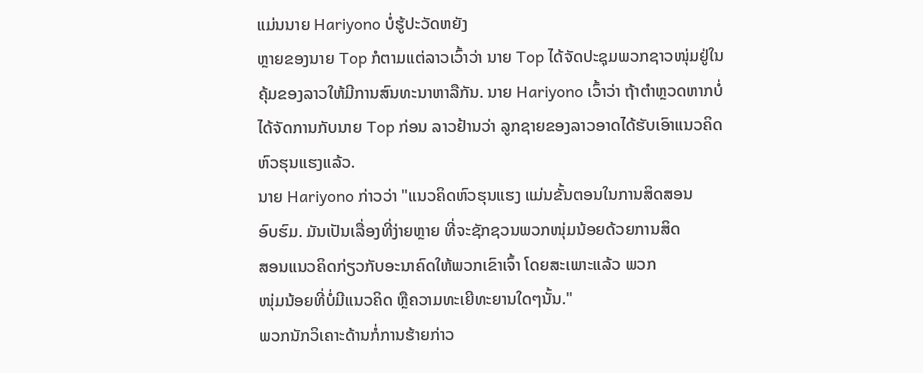ແມ່ນນາຍ Hariyono ບໍ່ຮູ້ປະວັດຫຍັງ
ຫຼາຍຂອງນາຍ Top ກໍຕາມແຕ່ລາວເວົ້າວ່າ ນາຍ Top ໄດ້ຈັດປະຊຸມພວກຊາວໜຸ່ມຢູ່ໃນ
ຄຸ້ມຂອງລາວໃຫ້ມີການສົນທະນາຫາລືກັນ. ນາຍ Hariyono ເວົ້າວ່າ ຖ້າຕຳຫຼວດຫາກບໍ່
ໄດ້ຈັດການກັບນາຍ Top ກ່ອນ ລາວຢ້ານວ່າ ລູກຊາຍຂອງລາວອາດໄດ້ຮັບເອົາແນວຄິດ
ຫົວຮຸນແຮງແລ້ວ.
ນາຍ Hariyono ກ່າວວ່າ "ແນວຄິດຫົວຮຸນແຮງ ແມ່ນຂັ້ນຕອນໃນການສິດສອນ
ອົບຮົມ. ມັນເປັນເລື່ອງທີ່ງ່າຍຫຼາຍ ທີ່ຈະຊັກຊວນພວກໜຸ່ມນ້ອຍດ້ວຍການສິດ
ສອນແນວຄິດກ່ຽວກັບອະນາຄົດໃຫ້ພວກເຂົາເຈົ້າ ໂດຍສະເພາະແລ້ວ ພວກ
ໜຸ່ມນ້ອຍທີ່ບໍ່ມີແນວຄິດ ຫຼືຄວາມທະເຍີທະຍານໃດໆນັ້ນ."
ພວກນັກວິເຄາະດ້ານກໍ່ການຮ້າຍກ່າວ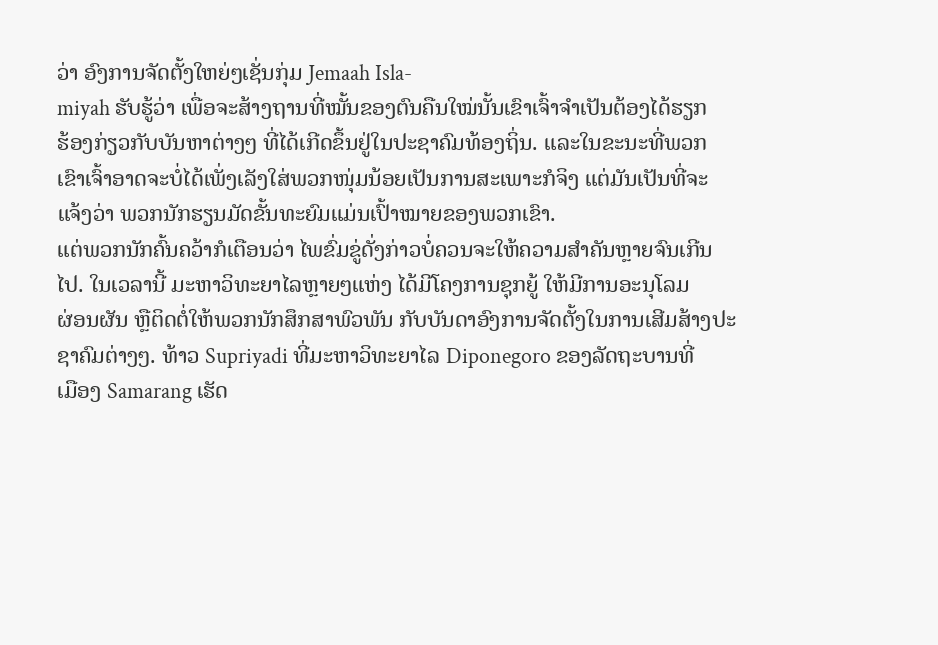ວ່າ ອົງການຈັດຕັ້ງໃຫຍ່ໆເຊັ່ນກຸ່ມ Jemaah Isla-
miyah ຮັບຮູ້ວ່າ ເພື່ອຈະສ້າງຖານທີ່ໝັ້ນຂອງຕົນຄືນໃໝ່ນັ້ນເຂົາເຈົ້າຈຳເປັນຕ້ອງໄດ້ຮຽກ
ຮ້ອງກ່ຽວກັບບັນຫາຕ່າງໆ ທີ່ໄດ້ເກີດຂຶ້ນຢູ່ໃນປະຊາຄົມທ້ອງຖິ່ນ. ແລະໃນຂະນະທີ່ພວກ
ເຂົາເຈົ້າອາດຈະບໍ່ໄດ້ເພັ່ງເລັງໃສ່ພວກໜຸ່ມນ້ອຍເປັນການສະເພາະກໍຈິງ ແຕ່ມັນເປັນທີ່ຈະ
ແຈ້ງວ່າ ພວກນັກຮຽນມັດຂັ້ນທະຍົມແມ່ນເປົ້າໝາຍຂອງພວກເຂົາ.
ແຕ່ພວກນັກຄົ້ນຄວ້າກໍເຕືອນວ່າ ໄພຂົ່ມຂູ່ດັ່ງກ່າວບໍ່ຄວນຈະໃຫ້ຄວາມສຳຄັນຫຼາຍຈົນເກີນ
ໄປ. ໃນເວລານີ້ ມະຫາວິທະຍາໄລຫຼາຍໆແຫ່ງ ໄດ້ມີໂຄງການຊຸກຍູ້ ໃຫ້ມີການອະນຸໂລມ
ຜ່ອນຜັນ ຫຼືຕິດຕໍ່ໃຫ້ພວກນັກສຶກສາພົວພັນ ກັບບັນດາອົງການຈັດຕັ້ງໃນການເສີມສ້າງປະ
ຊາຄົມຕ່າງໆ. ທ້າວ Supriyadi ທີ່ມະຫາວິທະຍາໄລ Diponegoro ຂອງລັດຖະບານທີ່
ເມືອງ Samarang ເຮັດ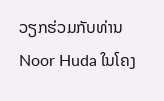ວຽກຮ່ວມກັບທ່ານ Noor Huda ໃນໂຄງ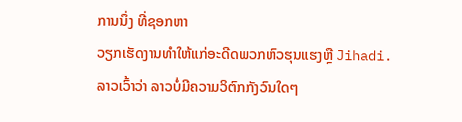ການນຶ່ງ ທີ່ຊອກຫາ
ວຽກເຮັດງານທຳໃຫ້ແກ່ອະດີດພວກຫົວຮຸນແຮງຫຼື Jihadi.
ລາວເວົ້າວ່າ ລາວບໍ່ມີຄວາມວິຕົກກັງວົນໃດໆ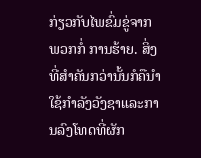ກ່ຽວກັບໄພຂົ່ມຂູ່ຈາກພວກກໍ່ ການຮ້າຍ. ສິ່ງ
ທີ່ສຳຄັນກວ່ານັ້ນກໍຄືນຳໃຊ້ກຳລັງວັງຊາແລະການລົງໂທດທີ່ຜັກ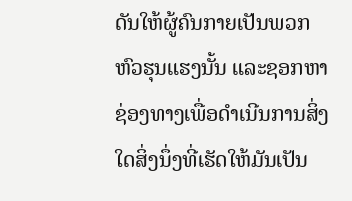ດັນໃຫ້ຜູ້ຄົນກາຍເປັນພວກ
ຫົວຮຸນແຮງນັ້ນ ແລະຊອກຫາຊ່ອງທາງເພື່ອດຳເນີນການສິ່ງໃດສິ່ງນຶ່ງທີ່ເຮັດໃຫ້ມັນເປັນ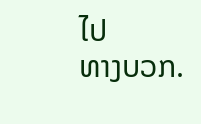ໄປ
ທາງບວກ.